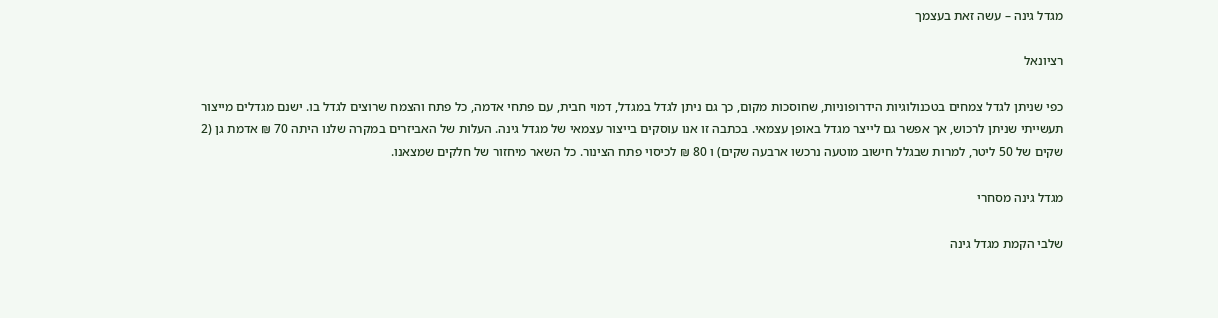מגדל גינה – עשה זאת בעצמך

רציונאל

כפי שניתן לגדל צמחים בטכנולוגיות הידרופוניות, שחוסכות מקום, כך גם ניתן לגדל במגדל, דמוי חבית, עם פתחי אדמה, כל פתח והצמח שרוצים לגדל בו. ישנם מגדלים מייצור תעשייתי שניתן לרכוש, אך אפשר גם לייצר מגדל באופן עצמאי. בכתבה זו אנו עוסקים בייצור עצמאי של מגדל גינה. העלות של האביזרים במקרה שלנו היתה 70 ₪ אדמת גן (2 שקים של 50 ליטר, למרות שבגלל חישוב מוטעה נרכשו ארבעה שקים) ו 80 ₪ לכיסוי פתח הצינור. כל השאר מיחזור של חלקים שמצאנו.

מגדל גינה מסחרי

שלבי הקמת מגדל גינה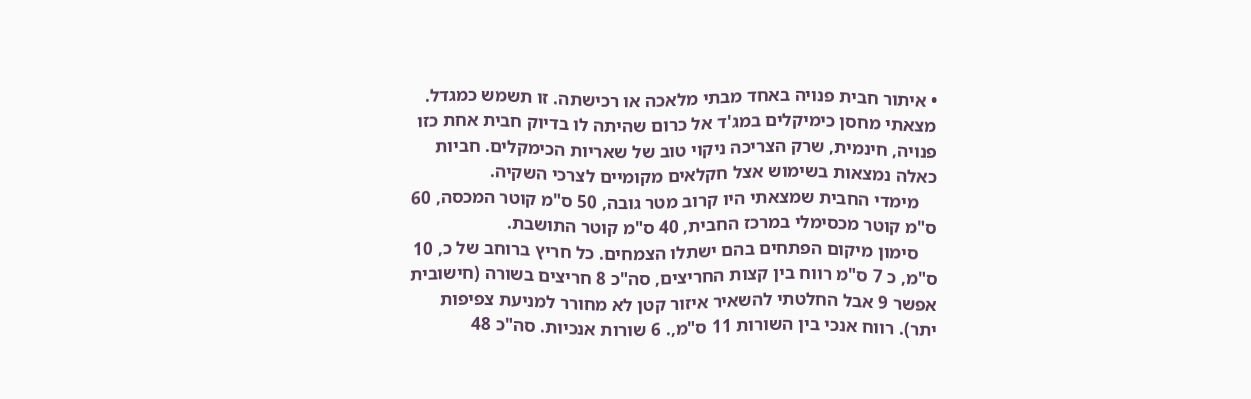• איתור חבית פנויה באחד מבתי מלאכה או רכישתה. זו תשמש כמגדל. מצאתי מחסן כימיקלים במג'ד אל כרום שהיתה לו בדיוק חבית אחת כזו פנויה, חינמית, שרק הצריכה ניקוי טוב של שאריות הכימקלים. חביות כאלה נמצאות בשימוש אצל חקלאים מקומיים לצרכי השקיה.
    מימדי החבית שמצאתי היו קרוב מטר גובה, 50 ס"מ קוטר המכסה, 60 ס"מ קוטר מכסימלי במרכז החבית, 40 ס"מ קוטר התושבת.
    סימון מיקום הפתחים בהם ישתלו הצמחים. כל חריץ ברוחב של כ, 10 ס"מ, כ 7 ס"מ רווח בין קצות החריצים, סה"כ 8 חריצים בשורה (חישובית אפשר 9 אבל החלטתי להשאיר איזור קטן לא מחורר למניעת צפיפות יתר). רווח אנכי בין השורות 11 ס"מ,. 6 שורות אנכיות. סה"כ 48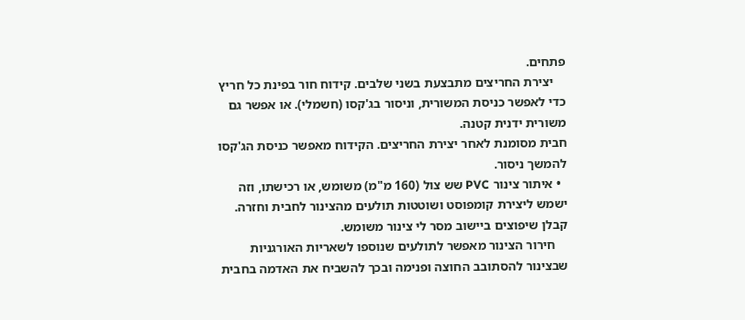פתחים.
    יצירת החריצים מתבצעת בשני שלבים. קידוח חור בפינת כל חריץ כדי לאפשר כניסת המשורית, וניסור בג'קסו (חשמלי). או אפשר גם משורית ידנית קטנה.
חבית מסומנת לאחר יצירת החריצים. הקידוח מאפשר כניסת הג'קסו להמשך ניסור.
  • איתור צינור PVC שש צול (160 מ"מ) משומש, או רכישתו, וזה ישמש ליצירת קומפוסט ושוטטות תולעים מהצינור לחבית וחזרה. קבלן שיפוצים ביישוב מסר לי צינור משומש.
    חירור הצינור מאפשר לתולעים שנוספו לשאריות האורגניות שבצינור להסתובב החוצה ופנימה ובכך להשביח את האדמה בחבית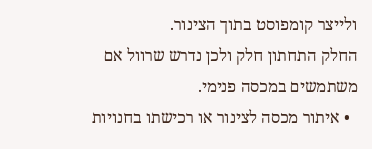ולייצר קומפוסט בתוך הצינור.
החלק התחתון חלק ולכן נדרש שרוול אם משתמשים במכסה פנימי.
  • איתור מכסה לצינור או רכישתו בחנויות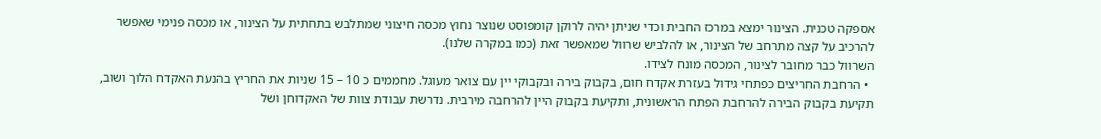אספקה טכנית. הצינור ימצא במרכז החבית וכדי שניתן יהיה לרוקן קומפוסט שנוצר נחוץ מכסה חיצוני שמתלבש בתחתית על הצינור, או מכסה פנימי שאפשר להרכיב על קצה מתרחב של הצינור, או להלביש שרוול שמאפשר זאת (כמו במקרה שלנו).
השרוול כבר מחובר לצינור, המכסה מונח לצידו.
  • הרחבת החריצים כפתחי גידול בעזרת אקדח חום, בקבוק בירה ובקבוקי יין עם צואר מעוגל. מחממים כ 10 – 15 שניות את החריץ בהנעת האקדח הלוך ושוב, תקיעת בקבוק הבירה להרחבת הפתח הראשונית, ותקיעת בקבוק היין להרחבה מירבית. נדרשת עבודת צוות של האקדוחן ושל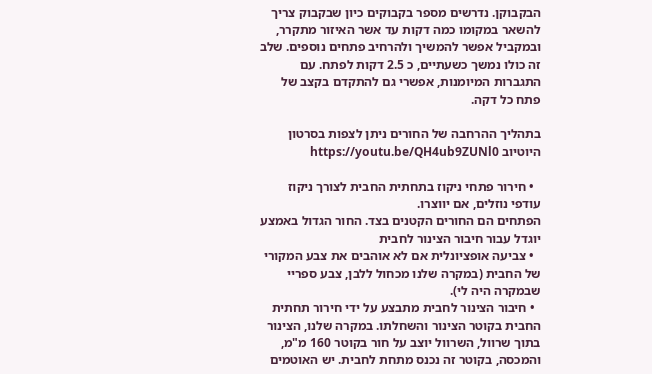הבקבוקן. נדרשים מספר בקבוקים כיון שבקבוק צריך להשאר במקומו כמה דקות עד אשר האיזור מתקרר, ובמקביל אפשר להמשיך ולהרחיב פתחים נוספים. שלב זה כולו נמשך כשעתיים, כ 2.5 דקות לפתח. עם התגברות המיומנות, אפשרי גם להתקדם בקצב של פתח כל דקה.

בתהליך ההרחבה של החורים ניתן לצפות בסרטון היוטיוב https://youtu.be/QH4ub9ZUNl0

  • חירור פתחי ניקוז בתחתית החבית לצורך ניקוז עודפי נוזלים, אם יווצרו.
הפתחים הם החורים הקטנים בצד. החור הגדול באמצע יוגדל עבור חיבור הצינור לחבית
  • צביעה אופציונלית אם לא אוהבים את צבע המקורי של החבית (במקרה שלנו מכחול ללבן, צבע ספריי שבמקרה היה לי).
  • חיבור הצינור לחבית מתבצע על ידי חירור תחתית החבית בקוטר הצינור והשחלתו. במקרה שלנו, הצינור בתוך שרוול, השרוול יוצב על חור בקוטר 160 מ"מ, והמכסה, בקוטר זה נכנס מתחת לחבית. יש האוטמים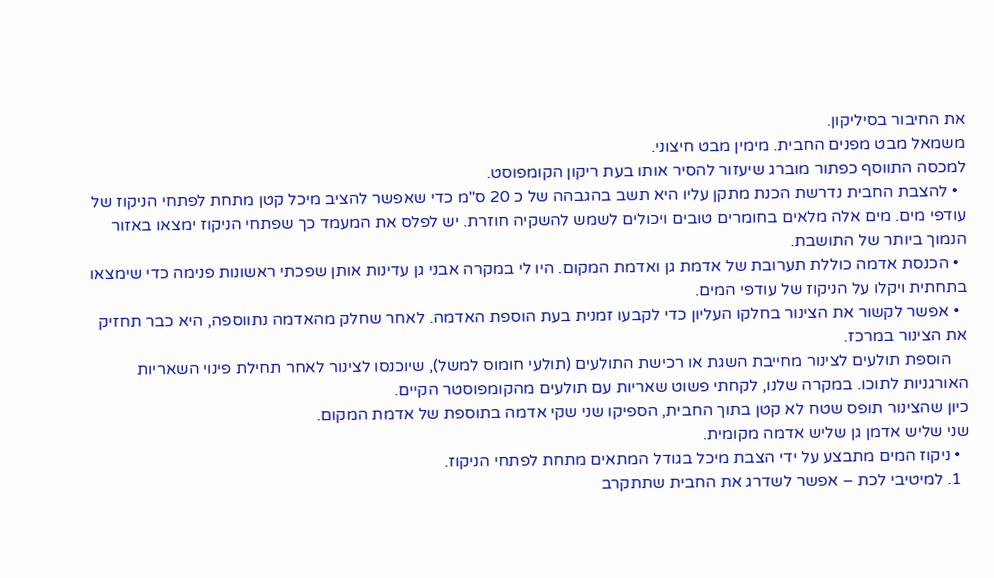את החיבור בסיליקון.
משמאל מבט מפנים החבית. מימין מבט חיצוני.
למכסה התווסף כפתור מוברג שיעזור להסיר אותו בעת ריקון הקומפוסט.
  • להצבת החבית נדרשת הכנת מתקן עליו היא תשב בהגבהה של כ 20 ס"מ כדי שאפשר להציב מיכל קטן מתחת לפתחי הניקוז של עודפי מים. מים אלה מלאים בחומרים טובים ויכולים לשמש להשקיה חוזרת. יש לפלס את המעמד כך שפתחי הניקוז ימצאו באזור הנמוך ביותר של התושבת.
  • הכנסת אדמה כוללת תערובת של אדמת גן ואדמת המקום. היו לי במקרה אבני גן עדינות אותן שפכתי ראשונות פנימה כדי שימצאו בתחתית ויקלו על הניקוז של עודפי המים.
  • אפשר לקשור את הצינור בחלקו העליון כדי לקבעו זמנית בעת הוספת האדמה. לאחר שחלק מהאדמה נתווספה, היא כבר תחזיק את הצינור במרכז.
    הוספת תולעים לצינור מחייבת השגת או רכישת התולעים (תולעי חומוס למשל), שיוכנסו לצינור לאחר תחילת פינוי השאריות האורגניות לתוכו. במקרה שלנו, לקחתי פשוט שאריות עם תולעים מהקומפוסטר הקיים.
כיון שהצינור תופס שטח לא קטן בתוך החבית, הספיקו שני שקי אדמה בתוספת של אדמת המקום.
שני שליש אדמן גן שליש אדמה מקומית.
  • ניקוז המים מתבצע על ידי הצבת מיכל בגודל המתאים מתחת לפתחי הניקוז.
  1. למיטיבי לכת – אפשר לשדרג את החבית שתתקרב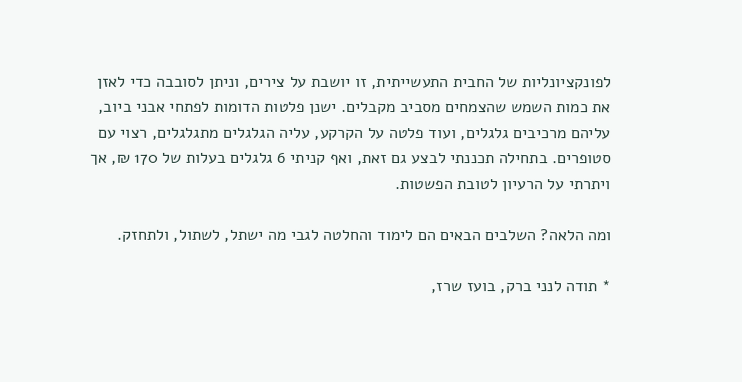לפונקציונליות של החבית התעשייתית, זו יושבת על צירים, וניתן לסובבה כדי לאזן את כמות השמש שהצמחים מסביב מקבלים. ישנן פלטות הדומות לפתחי אבני ביוב, עליהם מרכיבים גלגלים, ועוד פלטה על הקרקע, עליה הגלגלים מתגלגלים, רצוי עם סטופרים. בתחילה תכננתי לבצע גם זאת, ואף קניתי 6 גלגלים בעלות של 170 ₪, אך ויתרתי על הרעיון לטובת הפשטות.

ומה הלאה? השלבים הבאים הם לימוד והחלטה לגבי מה ישתל, לשתול, ולתחזק.

* תודה לנני ברק, בועז שרז,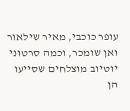עופר כוכבי, מאיר שילאור ואן שומכר, וכמה סרטוני יוטיוב מוצלחים שסייעו הן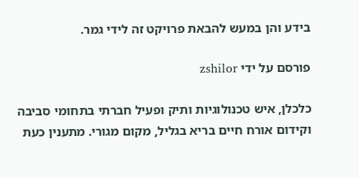בידע והן במעש להבאת פרויקט זה לידי גמר.

פורסם על ידי zshilor

כלכלן, איש טכנולוגיות ותיק ופעיל חברתי בתחומי סביבה וקידום אורח חיים בריא בגליל, מקום מגורי. מתענין כעת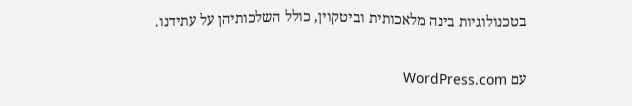בטכנולוגיות בינה מלאכותית וביטקוין, כולל השלכותיהן על עתידנו.

עם WordPress.com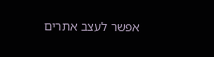אפשר לעצב אתרים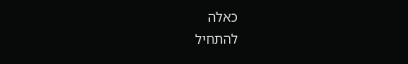כאלה
להתחיל